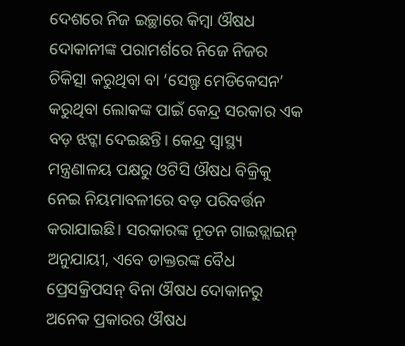ଦେଶରେ ନିଜ ଇଚ୍ଛାରେ କିମ୍ବା ଔଷଧ ଦୋକାନୀଙ୍କ ପରାମର୍ଶରେ ନିଜେ ନିଜର ଚିକିତ୍ସା କରୁଥିବା ବା ‘ସେଲ୍ଫ ମେଡିକେସନ’ କରୁଥିବା ଲୋକଙ୍କ ପାଇଁ କେନ୍ଦ୍ର ସରକାର ଏକ ବଡ଼ ଝଟ୍କା ଦେଇଛନ୍ତି। କେନ୍ଦ୍ର ସ୍ୱାସ୍ଥ୍ୟ ମନ୍ତ୍ରଣାଳୟ ପକ୍ଷରୁ ଓଟିସି ଔଷଧ ବିକ୍ରିକୁ ନେଇ ନିୟମାବଳୀରେ ବଡ଼ ପରିବର୍ତ୍ତନ କରାଯାଇଛି। ସରକାରଙ୍କ ନୂତନ ଗାଇଡ୍ଲାଇନ୍ ଅନୁଯାୟୀ, ଏବେ ଡାକ୍ତରଙ୍କ ବୈଧ ପ୍ରେସକ୍ରିପସନ୍ ବିନା ଔଷଧ ଦୋକାନରୁ ଅନେକ ପ୍ରକାରର ଔଷଧ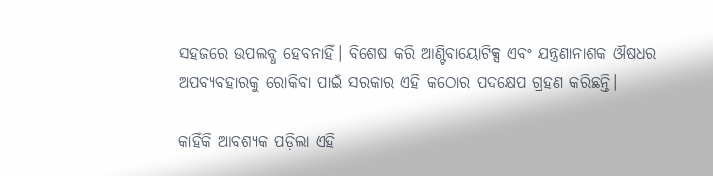ସହଜରେ ଉପଲବ୍ଧ ହେବନାହିଁ। ବିଶେଷ କରି ଆଣ୍ଟିବାୟୋଟିକ୍ସ ଏବଂ ଯନ୍ତ୍ରଣାନାଶକ ଔଷଧର ଅପବ୍ୟବହାରକୁ ରୋକିବା ପାଇଁ ସରକାର ଏହି କଠୋର ପଦକ୍ଷେପ ଗ୍ରହଣ କରିଛନ୍ତି।

କାହିଁକି ଆବଶ୍ୟକ ପଡ଼ିଲା ଏହି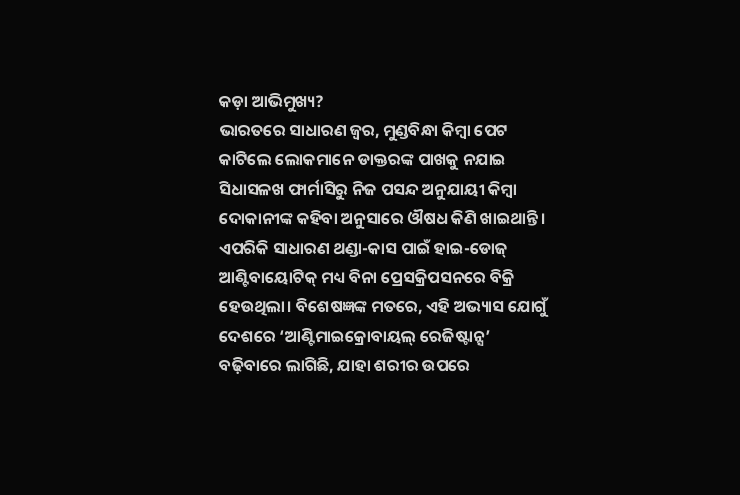କଡ଼ା ଆଭିମୁଖ୍ୟ?
ଭାରତରେ ସାଧାରଣ ଜ୍ୱର, ମୁଣ୍ଡବିନ୍ଧା କିମ୍ବା ପେଟ କାଟିଲେ ଲୋକମାନେ ଡାକ୍ତରଙ୍କ ପାଖକୁ ନଯାଇ ସିଧାସଳଖ ଫାର୍ମାସିରୁ ନିଜ ପସନ୍ଦ ଅନୁଯାୟୀ କିମ୍ବା ଦୋକାନୀଙ୍କ କହିବା ଅନୁସାରେ ଔଷଧ କିଣି ଖାଇଥାନ୍ତି। ଏପରିକି ସାଧାରଣ ଥଣ୍ଡା-କାସ ପାଇଁ ହାଇ-ଡୋଜ୍ ଆଣ୍ଟିବାୟୋଟିକ୍ ମଧ୍ୟ ବିନା ପ୍ରେସକ୍ରିପସନରେ ବିକ୍ରି ହେଉଥିଲା। ବିଶେଷଜ୍ଞଙ୍କ ମତରେ, ଏହି ଅଭ୍ୟାସ ଯୋଗୁଁ ଦେଶରେ ‘ଆଣ୍ଟିମାଇକ୍ରୋବାୟଲ୍ ରେଜିଷ୍ଟାନ୍ସ’ ବଢ଼ିବାରେ ଲାଗିଛି, ଯାହା ଶରୀର ଉପରେ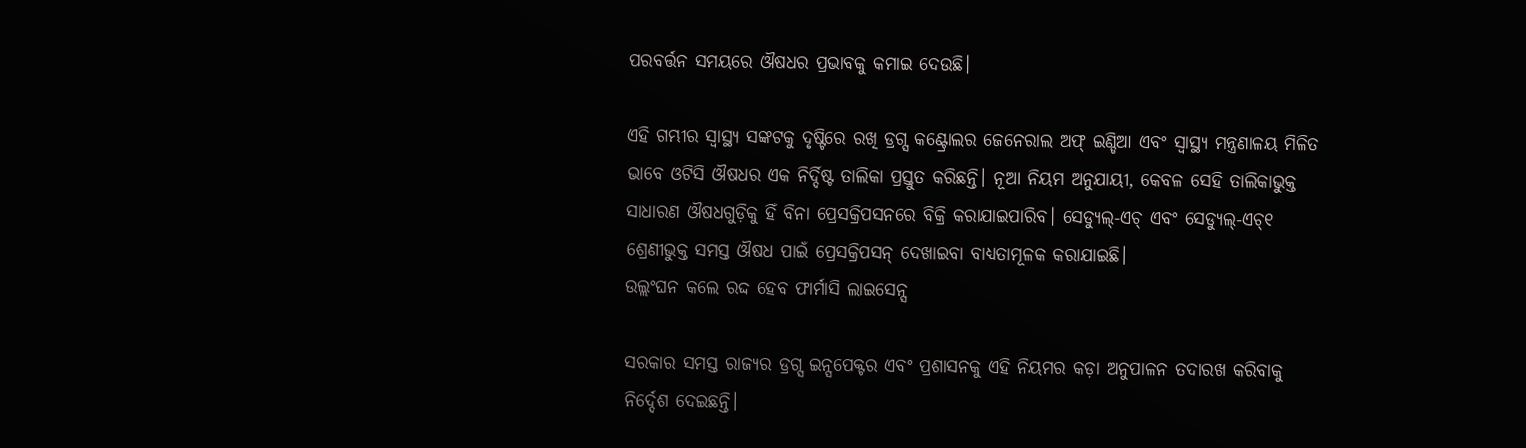ପରବର୍ତ୍ତନ ସମୟରେ ଔଷଧର ପ୍ରଭାବକୁ କମାଇ ଦେଉଛି।

ଏହି ଗମ୍ଭୀର ସ୍ୱାସ୍ଥ୍ୟ ସଙ୍କଟକୁ ଦୃଷ୍ଟିରେ ରଖି ଡ୍ରଗ୍ସ କଣ୍ଟ୍ରୋଲର ଜେନେରାଲ ଅଫ୍ ଇଣ୍ଡିଆ ଏବଂ ସ୍ୱାସ୍ଥ୍ୟ ମନ୍ତ୍ରଣାଳୟ ମିଳିତ ଭାବେ ଓଟିସି ଔଷଧର ଏକ ନିର୍ଦ୍ଦିଷ୍ଟ ତାଲିକା ପ୍ରସ୍ତୁତ କରିଛନ୍ତି। ନୂଆ ନିୟମ ଅନୁଯାୟୀ, କେବଳ ସେହି ତାଲିକାଭୁକ୍ତ ସାଧାରଣ ଔଷଧଗୁଡ଼ିକୁ ହିଁ ବିନା ପ୍ରେସକ୍ରିପସନରେ ବିକ୍ରି କରାଯାଇପାରିବ। ସେଡ୍ୟୁଲ୍-ଏଚ୍ ଏବଂ ସେଡ୍ୟୁଲ୍-ଏଚ୍୧ ଶ୍ରେଣୀଭୁକ୍ତ ସମସ୍ତ ଔଷଧ ପାଇଁ ପ୍ରେସକ୍ରିପସନ୍ ଦେଖାଇବା ବାଧ୍ୟତାମୂଳକ କରାଯାଇଛି।
ଉଲ୍ଲଂଘନ କଲେ ରଦ୍ଦ ହେବ ଫାର୍ମାସି ଲାଇସେନ୍ସ

ସରକାର ସମସ୍ତ ରାଜ୍ୟର ଡ୍ରଗ୍ସ ଇନ୍ସପେକ୍ଟର ଏବଂ ପ୍ରଶାସନକୁ ଏହି ନିୟମର କଡ଼ା ଅନୁପାଳନ ତଦାରଖ କରିବାକୁ ନିର୍ଦ୍ଦେଶ ଦେଇଛନ୍ତି।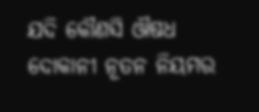ଯଦି କୌଣସି ଔଷଧ ଦୋକାନୀ ନୂତନ ନିୟମର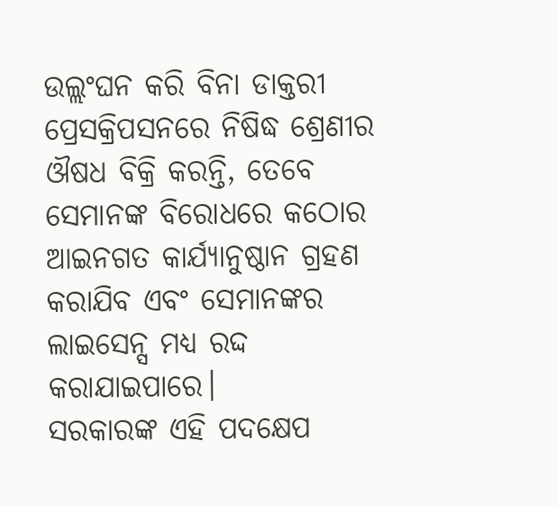ଉଲ୍ଲଂଘନ କରି ବିନା ଡାକ୍ତରୀ ପ୍ରେସକ୍ରିପସନରେ ନିଷିଦ୍ଧ ଶ୍ରେଣୀର ଔଷଧ ବିକ୍ରି କରନ୍ତି, ତେବେ ସେମାନଙ୍କ ବିରୋଧରେ କଠୋର ଆଇନଗତ କାର୍ଯ୍ୟାନୁଷ୍ଠାନ ଗ୍ରହଣ କରାଯିବ ଏବଂ ସେମାନଙ୍କର ଲାଇସେନ୍ସ ମଧ୍ୟ ରଦ୍ଦ କରାଯାଇପାରେ।
ସରକାରଙ୍କ ଏହି ପଦକ୍ଷେପ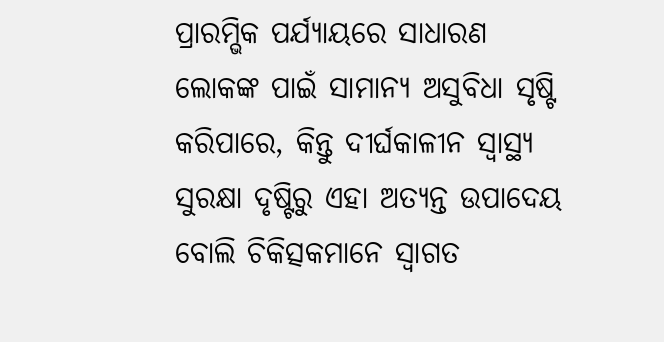ପ୍ରାରମ୍ଭିକ ପର୍ଯ୍ୟାୟରେ ସାଧାରଣ ଲୋକଙ୍କ ପାଇଁ ସାମାନ୍ୟ ଅସୁବିଧା ସୃଷ୍ଟି କରିପାରେ, କିନ୍ତୁ ଦୀର୍ଘକାଳୀନ ସ୍ୱାସ୍ଥ୍ୟ ସୁରକ୍ଷା ଦୃଷ୍ଟିରୁ ଏହା ଅତ୍ୟନ୍ତ ଉପାଦେୟ ବୋଲି ଚିକିତ୍ସକମାନେ ସ୍ୱାଗତ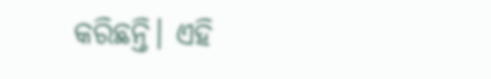କରିଛନ୍ତି। ଏହି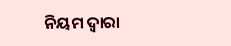ନିୟମ ଦ୍ୱାରା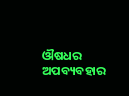ଔଷଧର ଅପବ୍ୟବହାର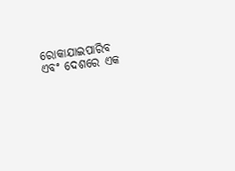ରୋକାଯାଇପାରିବ ଏବଂ ଦେଶରେ ଏକ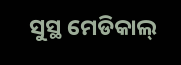ସୁସ୍ଥ ମେଡିକାଲ୍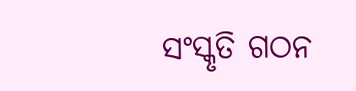ସଂସ୍କୃତି ଗଠନ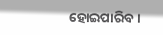ହୋଇପାରିବ।